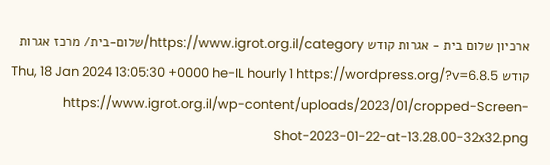ארכיון שלום בית - אגרות קודש https://www.igrot.org.il/category/שלום-בית/ מרכז אגרות קודש Thu, 18 Jan 2024 13:05:30 +0000 he-IL hourly 1 https://wordpress.org/?v=6.8.5 https://www.igrot.org.il/wp-content/uploads/2023/01/cropped-Screen-Shot-2023-01-22-at-13.28.00-32x32.png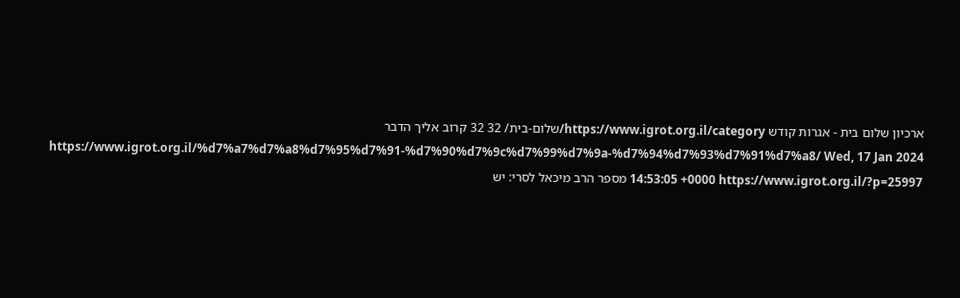ארכיון שלום בית - אגרות קודש https://www.igrot.org.il/category/שלום-בית/ 32 32 קרוב אליך הדבר https://www.igrot.org.il/%d7%a7%d7%a8%d7%95%d7%91-%d7%90%d7%9c%d7%99%d7%9a-%d7%94%d7%93%d7%91%d7%a8/ Wed, 17 Jan 2024 14:53:05 +0000 https://www.igrot.org.il/?p=25997 מספר הרב מיכאל לסרי: יש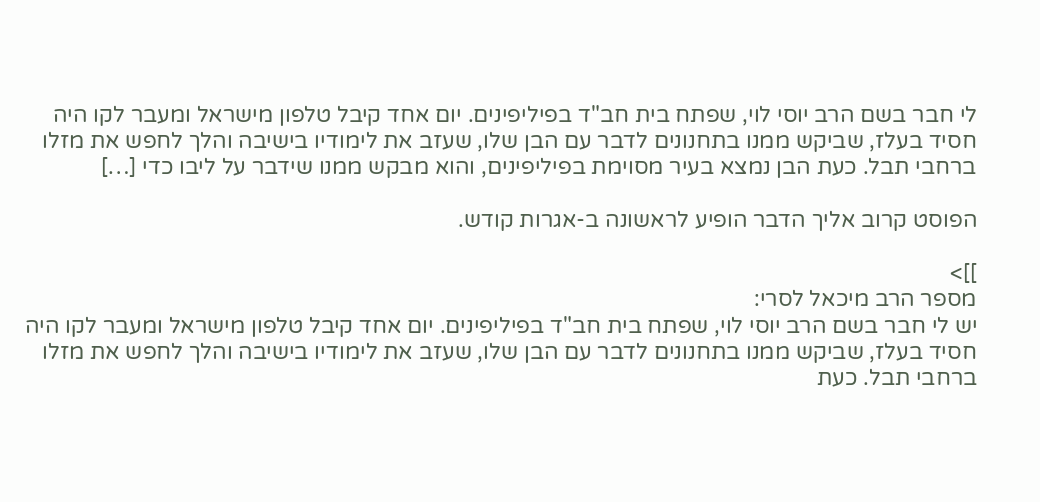לי חבר בשם הרב יוסי לוי, שפתח בית חב"ד בפיליפינים. יום אחד קיבל טלפון מישראל ומעבר לקו היה חסיד בעלז, שביקש ממנו בתחנונים לדבר עם הבן שלו, שעזב את לימודיו בישיבה והלך לחפש את מזלו ברחבי תבל. כעת הבן נמצא בעיר מסוימת בפיליפינים, והוא מבקש ממנו שידבר על ליבו כדי […]

הפוסט קרוב אליך הדבר הופיע לראשונה ב-אגרות קודש.

]]>
מספר הרב מיכאל לסרי:
יש לי חבר בשם הרב יוסי לוי, שפתח בית חב"ד בפיליפינים. יום אחד קיבל טלפון מישראל ומעבר לקו היה חסיד בעלז, שביקש ממנו בתחנונים לדבר עם הבן שלו, שעזב את לימודיו בישיבה והלך לחפש את מזלו ברחבי תבל. כעת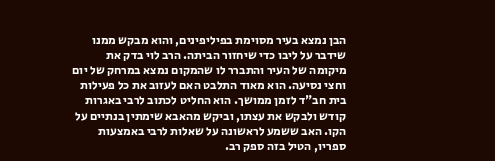הבן נמצא בעיר מסוימת בפיליפינים, והוא מבקש ממנו שידבר על ליבו כדי שיחזור הביתה. הרב לוי בדק את מיקומה של העיר והתברר לו שהמקום נמצא במרחק של יום וחצי נסיעה. הוא מאוד התלבט האם לעזוב את כל פעילות בית חב"ד לזמן ממושך. הוא החליט לכתוב לרבי באגרות קודש ולבקש את עצתו, וביקש מהאבא שימתין בנתיים על הקו. האב ששמע לראשונה על שאלות לרבי באמצעות ספריו, הטיל בזה ספק רב.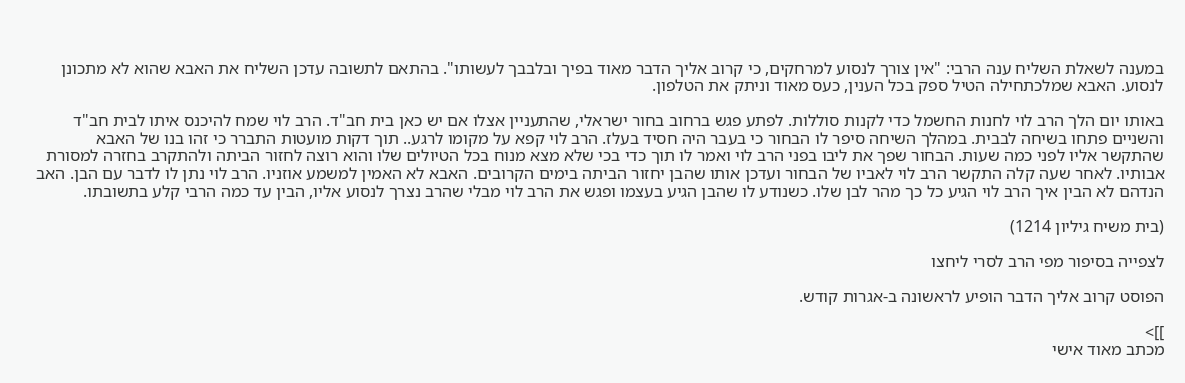במענה לשאלת השליח ענה הרבי: "אין צורך לנסוע למרחקים, כי קרוב אליך הדבר מאוד בפיך ובלבבך לעשותו". בהתאם לתשובה עדכן השליח את האבא שהוא לא מתכונן לנסוע. האבא שמלכתחילה הטיל ספק בכל הענין, כעס מאוד וניתק את הטלפון.

באותו יום הלך הרב לוי לחנות החשמל כדי לקנות סוללות. לפתע פגש ברחוב בחור ישראלי, שהתעניין אצלו אם יש כאן בית חב"ד. הרב לוי שמח להיכנס איתו לבית חב"ד והשניים פתחו בשיחה לבבית. במהלך השיחה סיפר לו הבחור כי בעבר היה חסיד בעלז. הרב לוי קפא על מקומו לרגע.. תוך דקות מועטות התברר כי זהו בנו של האבא שהתקשר אליו לפני כמה שעות. הבחור שפך את ליבו בפני הרב לוי ואמר לו תוך כדי בכי שלא מצא מנוח בכל הטיולים שלו והוא רוצה לחזור הביתה ולהתקרב בחזרה למסורת אבותיו. לאחר שעה קלה התקשר הרב לוי לאביו של הבחור ועדכן אותו שהבן יחזור הביתה בימים הקרובים. האבא לא האמין למשמע אוזניו. הרב לוי נתן לו לדבר עם הבן. האב הנדהם לא הבין איך הרב לוי הגיע כל כך מהר לבן שלו. כשנודע לו שהבן הגיע בעצמו ופגש את הרב לוי מבלי שהרב נצרך לנסוע אליו, הבין עד כמה הרבי קלע בתשובתו.

(בית משיח גיליון 1214)

לצפייה בסיפור מפי הרב לסרי ליחצו

הפוסט קרוב אליך הדבר הופיע לראשונה ב-אגרות קודש.

]]>
מכתב מאוד אישי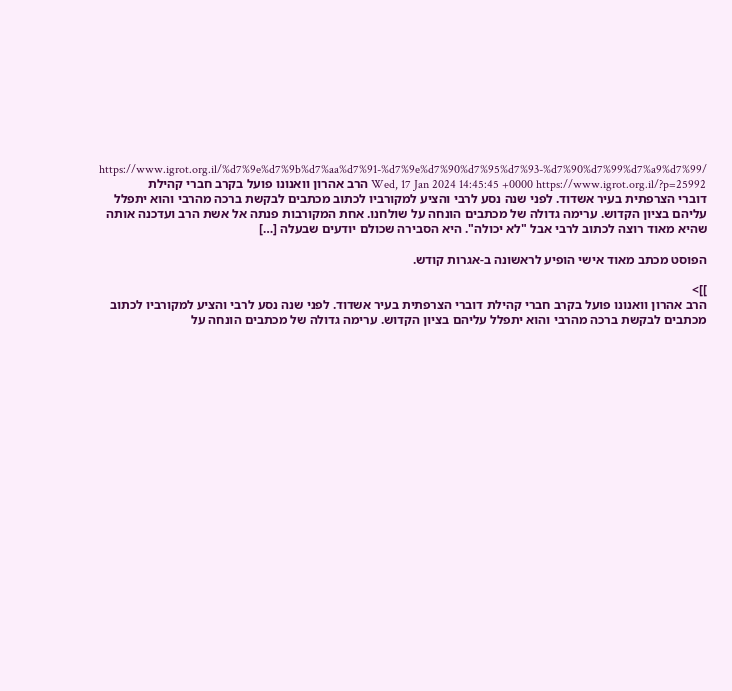https://www.igrot.org.il/%d7%9e%d7%9b%d7%aa%d7%91-%d7%9e%d7%90%d7%95%d7%93-%d7%90%d7%99%d7%a9%d7%99/ Wed, 17 Jan 2024 14:45:45 +0000 https://www.igrot.org.il/?p=25992 הרב אהרון וואנונו פועל בקרב חברי קהילת דוברי הצרפתית בעיר אשדוד. לפני שנה נסע לרבי והציע למקורביו לכתוב מכתבים לבקשת ברכה מהרבי והוא יתפלל עליהם בציון הקדוש. ערימה גדולה של מכתבים הונחה על שולחנו. אחת המקורבות פנתה אל אשת הרב ועדכנה אותה שהיא מאוד רוצה לכתוב לרבי אבל "לא יכולה". היא הסבירה שכולם יודעים שבעלה […]

הפוסט מכתב מאוד אישי הופיע לראשונה ב-אגרות קודש.

]]>
הרב אהרון וואנונו פועל בקרב חברי קהילת דוברי הצרפתית בעיר אשדוד. לפני שנה נסע לרבי והציע למקורביו לכתוב מכתבים לבקשת ברכה מהרבי והוא יתפלל עליהם בציון הקדוש. ערימה גדולה של מכתבים הונחה על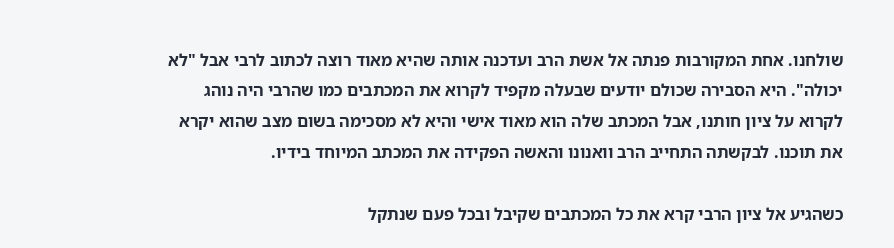שולחנו. אחת המקורבות פנתה אל אשת הרב ועדכנה אותה שהיא מאוד רוצה לכתוב לרבי אבל "לא יכולה". היא הסבירה שכולם יודעים שבעלה מקפיד לקרוא את המכתבים כמו שהרבי היה נוהג לקרוא על ציון חותנו, אבל המכתב שלה הוא מאוד אישי והיא לא מסכימה בשום מצב שהוא יקרא את תוכנו. לבקשתה התחייב הרב וואנונו והאשה הפקידה את המכתב המיוחד בידיו.

כשהגיע אל ציון הרבי קרא את כל המכתבים שקיבל ובכל פעם שנתקל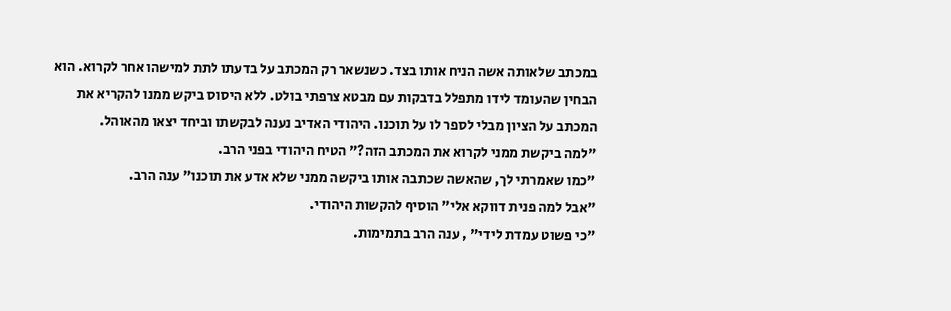במכתב שלאותה אשה הניח אותו בצד. כשנשאר רק המכתב על בדעתו לתת למישהו אחר לקרוא. הוא הבחין שהעומד לידו מתפלל בדבקות עם מבטא צרפתי בולט. ללא היסוס ביקש ממנו להקריא את המכתב על הציון מבלי לספר לו על תוכנו. היהודי האדיב נענה לבקשתו וביחד יצאו מהאוהל.
"למה ביקשת ממני לקרוא את המכתב הזה?" הטיח היהודי בפני הרב.
"כמו שאמרתי לך, שהאשה שכתבה אותו ביקשה ממני שלא אדע את תוכנו" ענה הרב.
"אבל למה פנית דווקא אלי" הוסיף להקשות היהודי.
"כי פשוט עמדת לידי" , ענה הרב בתמימות.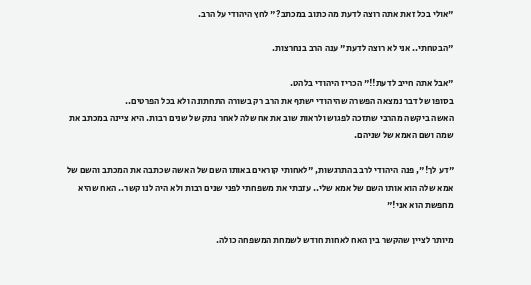"אולי בכל זאת אתה רוצה לדעת מה כתוב במכתב?" לחץ היהודי על הרב.

"הבטחתי.. אני לא רוצה לדעת" ענה הרב בנחרצות.

"אבל אתה חייב לדעת!!" הכריז היהודי בלהט.
בסופו של דבר נמצאה הפשרה שהיהודי ישתף את הרב רק בשורה התחתונה ולא בכל הפרטים..
האשה ביקשה מהרבי שתזכה לפגוש ולראות שוב את אח שלה לאחר נתק של שנים רבות. היא ציינה במכתב את שמה ושם האמא של שניהם.

"דע לך!", פנה היהודי לרב בהתרגשות, "לאחותי קוראים באותו השם של האשה שכתבה את המכתב והשם של אמא שלה הוא אותו השם של אמא שלי.. עזבתי את משפחתי לפני שנים רבות ולא היה לנו קשר.. האח שהיא מחפשת הוא אני!"

מיותר לציין שהקשר בין האח לאחות חודש לשמחת המשפחה כולה.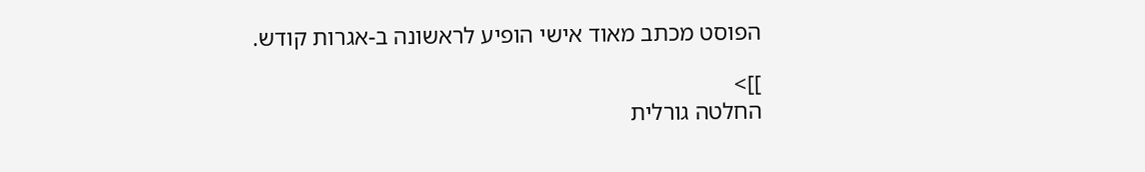הפוסט מכתב מאוד אישי הופיע לראשונה ב-אגרות קודש.

]]>
החלטה גורלית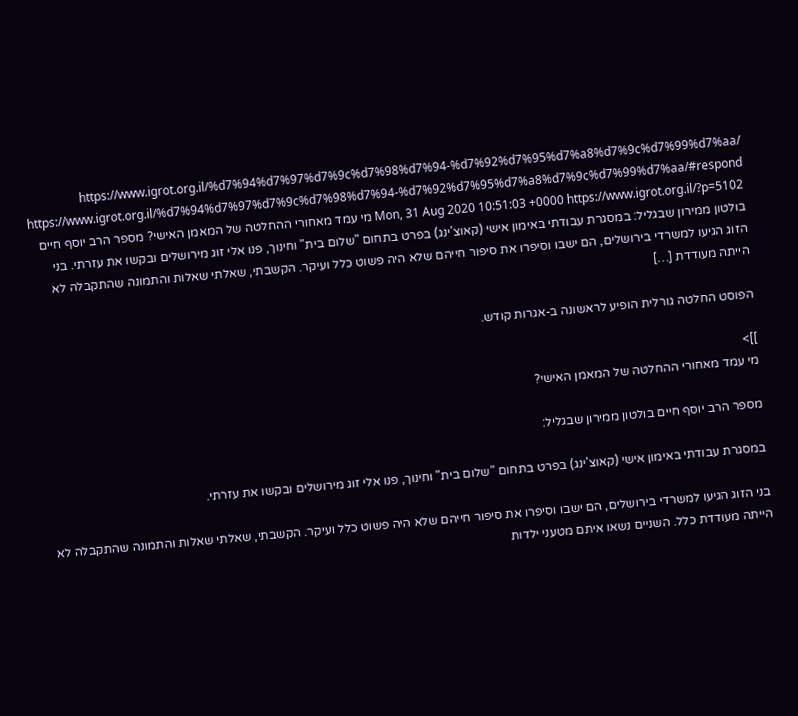https://www.igrot.org.il/%d7%94%d7%97%d7%9c%d7%98%d7%94-%d7%92%d7%95%d7%a8%d7%9c%d7%99%d7%aa/ https://www.igrot.org.il/%d7%94%d7%97%d7%9c%d7%98%d7%94-%d7%92%d7%95%d7%a8%d7%9c%d7%99%d7%aa/#respond Mon, 31 Aug 2020 10:51:03 +0000 https://www.igrot.org.il/?p=5102 מי עמד מאחורי ההחלטה של המאמן האישי? מספר הרב יוסף חיים בולטון ממירון שבגליל: במסגרת עבודתי באימון אישי (קאוצ'ינג) בפרט בתחום "שלום בית" וחינוך, פנו אלי זוג מירושלים ובקשו את עזרתי. בני הזוג הגיעו למשרדי בירושלים, הם ישבו וסיפרו את סיפור חייהם שלא היה פשוט כלל ועיקר. הקשבתי, שאלתי שאלות והתמונה שהתקבלה לא הייתה מעודדת […]

הפוסט החלטה גורלית הופיע לראשונה ב-אגרות קודש.

]]>
מי עמד מאחורי ההחלטה של המאמן האישי?

מספר הרב יוסף חיים בולטון ממירון שבגליל:

במסגרת עבודתי באימון אישי (קאוצ'ינג) בפרט בתחום "שלום בית" וחינוך, פנו אלי זוג מירושלים ובקשו את עזרתי.

בני הזוג הגיעו למשרדי בירושלים, הם ישבו וסיפרו את סיפור חייהם שלא היה פשוט כלל ועיקר. הקשבתי, שאלתי שאלות והתמונה שהתקבלה לא הייתה מעודדת כלל. השניים נשאו איתם מטעני ילדות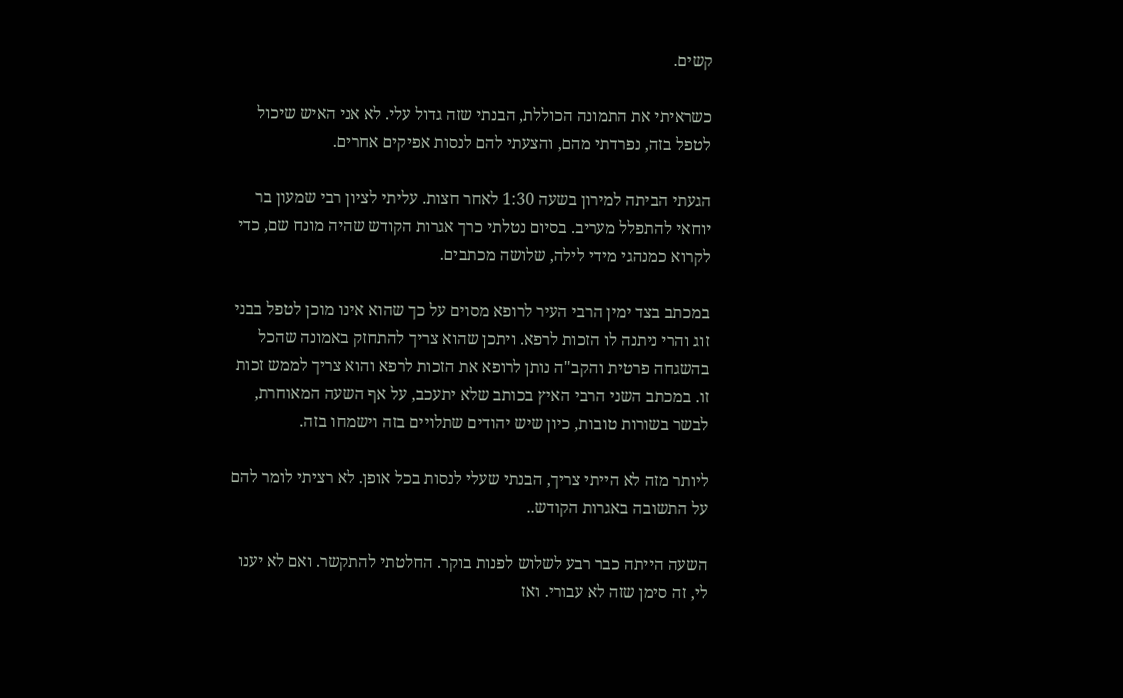קשים.

כשראיתי את התמונה הכוללת, הבנתי שזה גדול עלי. לא אני האיש שיכול לטפל בזה, נפרדתי מהם, והצעתי להם לנסות אפיקים אחרים.

הגעתי הביתה למירון בשעה 1:30 לאחר חצות. עליתי לציון רבי שמעון בר יוחאי להתפלל מעריב. בסיום נטלתי כרך אגרות הקודש שהיה מונח שם, כדי לקרוא כמנהגי מידי לילה, שלושה מכתבים.

במכתב בצד ימין הרבי העיר לרופא מסוים על כך שהוא אינו מוכן לטפל בבני זוג והרי ניתנה לו הזכות לרפא. ויתכן שהוא צריך להתחזק באמונה שהכל בהשגחה פרטית והקב"ה נותן לרופא את הזכות לרפא והוא צריך לממש זכות זו. במכתב השני הרבי האיץ בכותב שלא יתעכב, על אף השעה המאוחרת, לבשר בשורות טובות, כיון שיש יהודים שתלויים בזה וישמחו בזה.

ליותר מזה לא הייתי צריך, הבנתי שעלי לנסות בכל אופן. לא רציתי לומר להם על התשובה באגרות הקודש..

השעה הייתה כבר רבע לשלוש לפנות בוקר. החלטתי להתקשר. ואם לא יענו לי, זה סימן שזה לא עבורי. ואז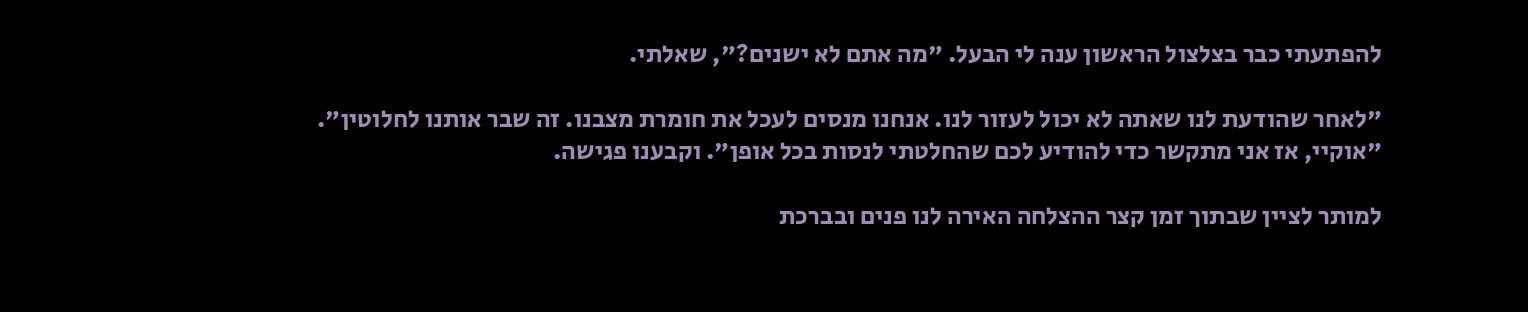להפתעתי כבר בצלצול הראשון ענה לי הבעל. "מה אתם לא ישנים?", שאלתי.

"לאחר שהודעת לנו שאתה לא יכול לעזור לנו. אנחנו מנסים לעכל את חומרת מצבנו. זה שבר אותנו לחלוטין".
"אוקיי, אז אני מתקשר כדי להודיע לכם שהחלטתי לנסות בכל אופן". וקבענו פגישה.

למותר לציין שבתוך זמן קצר ההצלחה האירה לנו פנים ובברכת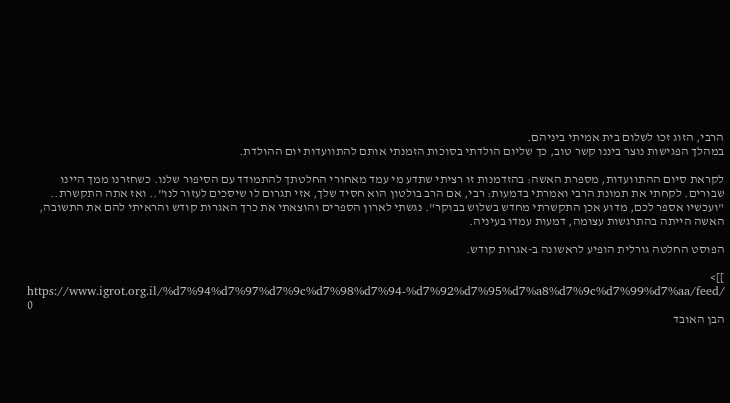הרבי, הזוג זכו לשלום בית אמיתי ביניהם.
במהלך הפגישות נוצר ביננו קשר טוב, כך שליום הולדתי בסוכות הזמנתי אותם להתוועדות יום ההולדת.

לקראת סיום ההתוועדות, מספרת האשה: בהזדמנות זו רציתי שתדע מי עמד מאחורי החלטתך להתמודד עם הסיפור שלנו. כשחזרנו ממך היינו שבורים. לקחתי את תמונת הרבי ואמרתי בדמעות: רבי, אם הרב בולטון הוא חסיד שלך, אזי תגרום לו שיסכים לעזור לנו".. ואז אתה התקשרת.. "ועכשיו אספר לכם, מדוע אכן התקשרתי מחדש בשלוש בבוקר". נגשתי לארון הספרים והוצאתי את כרך האגרות קודש והראיתי להם את התשובה, האשה הייתה בהתרגשות עצומה, דמעות עמדו בעיניה.

הפוסט החלטה גורלית הופיע לראשונה ב-אגרות קודש.

]]>
https://www.igrot.org.il/%d7%94%d7%97%d7%9c%d7%98%d7%94-%d7%92%d7%95%d7%a8%d7%9c%d7%99%d7%aa/feed/ 0
הבן האובד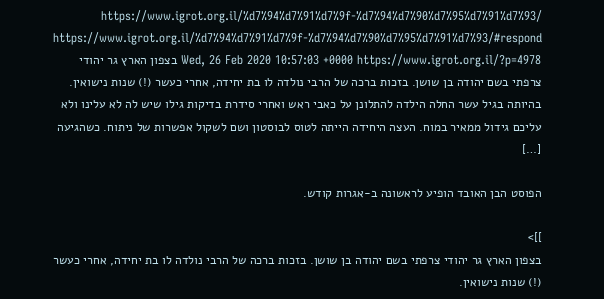https://www.igrot.org.il/%d7%94%d7%91%d7%9f-%d7%94%d7%90%d7%95%d7%91%d7%93/ https://www.igrot.org.il/%d7%94%d7%91%d7%9f-%d7%94%d7%90%d7%95%d7%91%d7%93/#respond Wed, 26 Feb 2020 10:57:03 +0000 https://www.igrot.org.il/?p=4978 בצפון הארץ גר יהודי צרפתי בשם יהודה בן שושן. בזכות ברכה של הרבי נולדה לו בת יחידה, אחרי כעשר (!) שנות נישואין. בהיותה בגיל עשר החלה הילדה להתלונן על כאבי ראש ואחרי סידרת בדיקות גילו שיש לה לא עלינו ולא עליכם גידול ממאיר במוח. העצה היחידה הייתה לטוס לבוסטון ושם לשקול אפשרות של ניתוח. כשהגיעה […]

הפוסט הבן האובד הופיע לראשונה ב-אגרות קודש.

]]>
בצפון הארץ גר יהודי צרפתי בשם יהודה בן שושן. בזכות ברכה של הרבי נולדה לו בת יחידה, אחרי כעשר (!) שנות נישואין.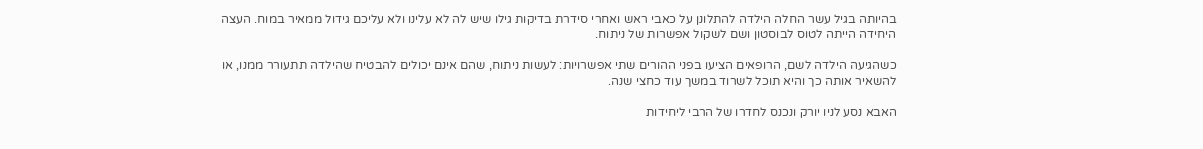בהיותה בגיל עשר החלה הילדה להתלונן על כאבי ראש ואחרי סידרת בדיקות גילו שיש לה לא עלינו ולא עליכם גידול ממאיר במוח. העצה היחידה הייתה לטוס לבוסטון ושם לשקול אפשרות של ניתוח.

כשהגיעה הילדה לשם, הרופאים הציעו בפני ההורים שתי אפשרויות: לעשות ניתוח, שהם אינם יכולים להבטיח שהילדה תתעורר ממנו, או להשאיר אותה כך והיא תוכל לשרוד במשך עוד כחצי שנה.

האבא נסע לניו יורק ונכנס לחדרו של הרבי ליחידות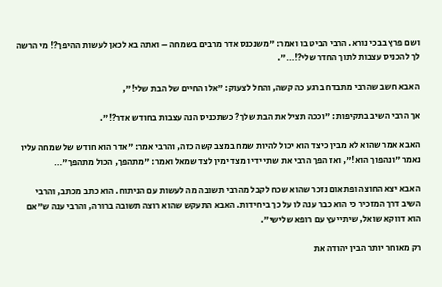ושם פרץ בבכי נורא. הרבי הביט בו ואמר: "משנכנס אדר מרבים בשמחה – ואתה בא לכאן לעשות ההיפך?! מי הרשה לך להכניס עצבות לתוך החדר שלי?!…".

האבא חשב שהרבי מתבדח ברגע כה קשה, והחל לצעוק: "אלו החיים של הבת שלי!",

אך הרבי השיב בתקיפות: "וככה תציל את הבת שלך? כשתכניס הנה עצבות בחודש אדר?!".

האבא אמר שהוא לא מבין כיצד הוא יכול להיות שמח במצב קשה כזה, והרבי אמר: "אדר הוא חודש של שמחה עליו נאמר "ונהפוך הוא!", ואז הפך הרבי את שתי ידיו מצד ימין לצד שמאל ואמר: "מתהפך, הכול מתהפך"…

האבא יצא החוצה ופתאום נזכר שהוא שכח לקבל מהרבי תשובה מה לעשות עם הניתוח. הוא כתב מכתב, והרבי השיב דרך המזכיר כי הוא כבר ענה לו על כך ביחידות. האבא התעקש שהוא רוצה תשובה ברורה, והרבי ענה ש"אם הוא דווקא שואל, שיתייעץ עם רופא שלישי".

רק מאוחר יותר הבין יהודה את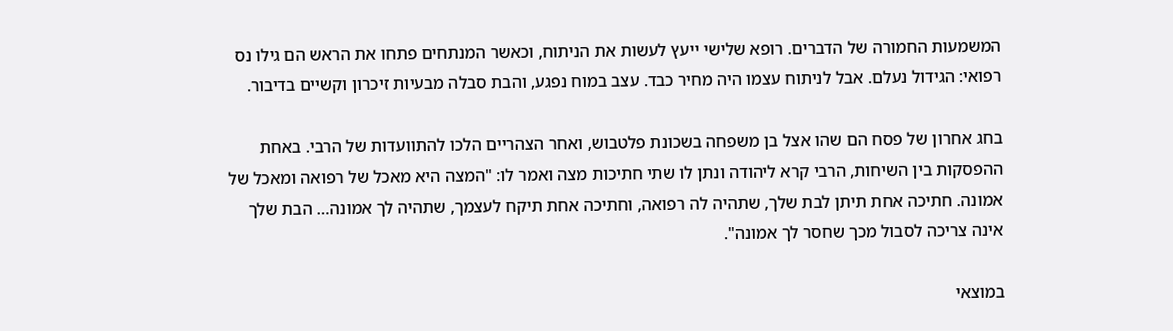המשמעות החמורה של הדברים. רופא שלישי ייעץ לעשות את הניתוח, וכאשר המנתחים פתחו את הראש הם גילו נס רפואי: הגידול נעלם. אבל לניתוח עצמו היה מחיר כבד. עצב במוח נפגע, והבת סבלה מבעיות זיכרון וקשיים בדיבור.

בחג אחרון של פסח הם שהו אצל בן משפחה בשכונת פלטבוש, ואחר הצהריים הלכו להתוועדות של הרבי. באחת ההפסקות בין השיחות, הרבי קרא ליהודה ונתן לו שתי חתיכות מצה ואמר לו: "המצה היא מאכל של רפואה ומאכל של אמונה. חתיכה אחת תיתן לבת שלך, שתהיה לה רפואה, וחתיכה אחת תיקח לעצמך, שתהיה לך אמונה… הבת שלך אינה צריכה לסבול מכך שחסר לך אמונה".

במוצאי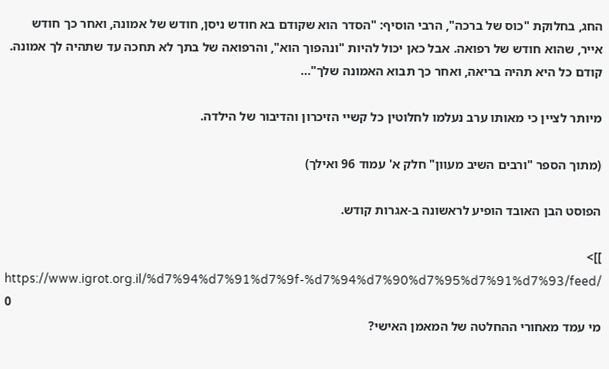החג, בחלוקת "כוס של ברכה", הרבי הוסיף: "הסדר הוא שקודם בא חודש ניסן, חודש של אמונה, ואחר כך חודש אייר, שהוא חודש של רפואה. אבל כאן יכול להיות "ונהפוך הוא", והרפואה של בתך לא תחכה עד שתהיה לך אמונה. קודם כל היא תהיה בריאה, ואחר כך תבוא האמונה שלך"…

מיותר לציין כי מאותו ערב נעלמו לחלוטין כל קשיי הזיכרון והדיבור של הילדה.

(מתוך הספר "ורבים השיב מעוון" חלק א' עמוד 96 ואילך)

הפוסט הבן האובד הופיע לראשונה ב-אגרות קודש.

]]>
https://www.igrot.org.il/%d7%94%d7%91%d7%9f-%d7%94%d7%90%d7%95%d7%91%d7%93/feed/ 0
מי עמד מאחורי ההחלטה של המאמן האישי?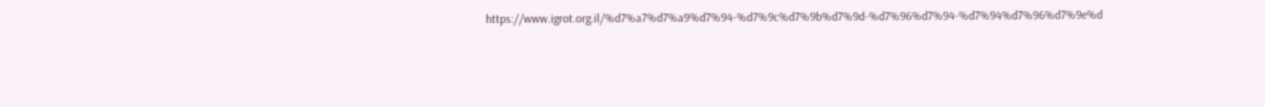https://www.igrot.org.il/%d7%a7%d7%a9%d7%94-%d7%9c%d7%9b%d7%9d-%d7%96%d7%94-%d7%94%d7%96%d7%9e%d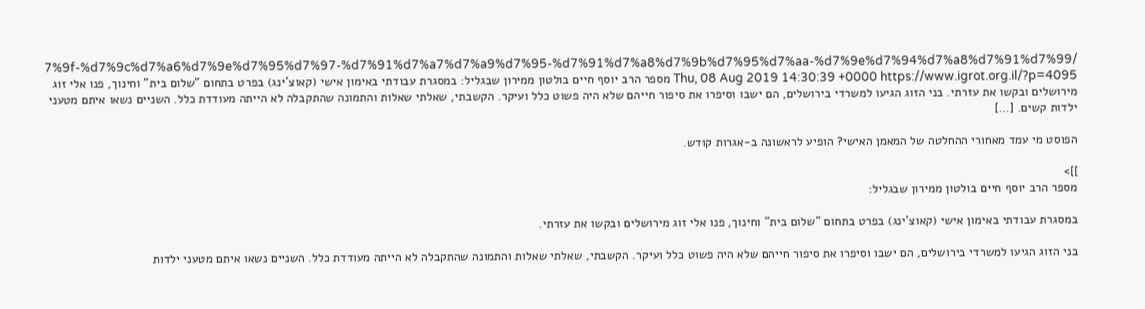7%9f-%d7%9c%d7%a6%d7%9e%d7%95%d7%97-%d7%91%d7%a7%d7%a9%d7%95-%d7%91%d7%a8%d7%9b%d7%95%d7%aa-%d7%9e%d7%94%d7%a8%d7%91%d7%99/ Thu, 08 Aug 2019 14:30:39 +0000 https://www.igrot.org.il/?p=4095 מספר הרב יוסף חיים בולטון ממירון שבגליל: במסגרת עבודתי באימון אישי (קאוצ'ינג) בפרט בתחום "שלום בית" וחינוך, פנו אלי זוג מירושלים ובקשו את עזרתי. בני הזוג הגיעו למשרדי בירושלים, הם ישבו וסיפרו את סיפור חייהם שלא היה פשוט כלל ועיקר. הקשבתי, שאלתי שאלות והתמונה שהתקבלה לא הייתה מעודדת כלל. השניים נשאו איתם מטעני ילדות קשים. […]

הפוסט מי עמד מאחורי ההחלטה של המאמן האישי? הופיע לראשונה ב-אגרות קודש.

]]>
מספר הרב יוסף חיים בולטון ממירון שבגליל:

במסגרת עבודתי באימון אישי (קאוצ'ינג) בפרט בתחום "שלום בית" וחינוך, פנו אלי זוג מירושלים ובקשו את עזרתי.

בני הזוג הגיעו למשרדי בירושלים, הם ישבו וסיפרו את סיפור חייהם שלא היה פשוט כלל ועיקר. הקשבתי, שאלתי שאלות והתמונה שהתקבלה לא הייתה מעודדת כלל. השניים נשאו איתם מטעני ילדות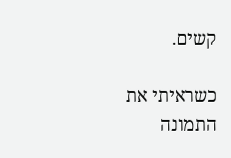קשים.

כשראיתי את התמונה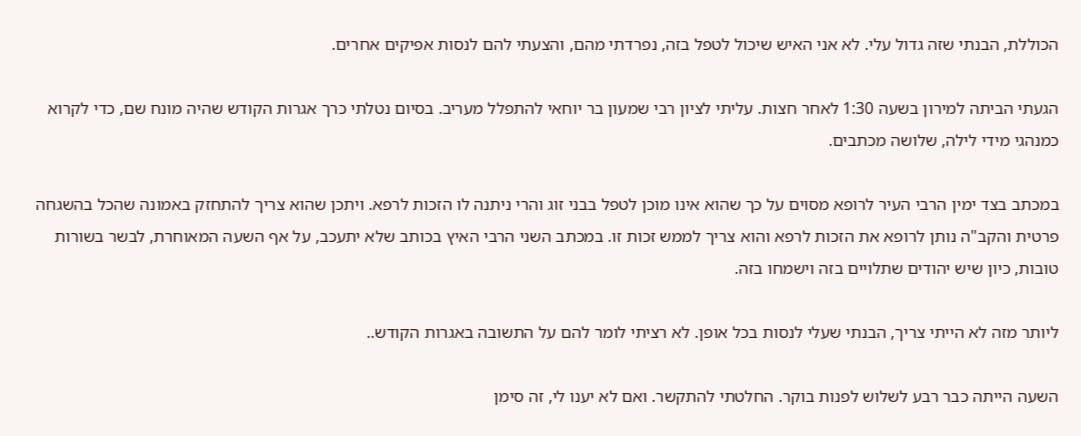הכוללת, הבנתי שזה גדול עלי. לא אני האיש שיכול לטפל בזה, נפרדתי מהם, והצעתי להם לנסות אפיקים אחרים.

הגעתי הביתה למירון בשעה 1:30 לאחר חצות. עליתי לציון רבי שמעון בר יוחאי להתפלל מעריב. בסיום נטלתי כרך אגרות הקודש שהיה מונח שם, כדי לקרוא כמנהגי מידי לילה, שלושה מכתבים.

במכתב בצד ימין הרבי העיר לרופא מסוים על כך שהוא אינו מוכן לטפל בבני זוג והרי ניתנה לו הזכות לרפא. ויתכן שהוא צריך להתחזק באמונה שהכל בהשגחה פרטית והקב"ה נותן לרופא את הזכות לרפא והוא צריך לממש זכות זו. במכתב השני הרבי האיץ בכותב שלא יתעכב, על אף השעה המאוחרת, לבשר בשורות טובות, כיון שיש יהודים שתלויים בזה וישמחו בזה.

ליותר מזה לא הייתי צריך, הבנתי שעלי לנסות בכל אופן. לא רציתי לומר להם על התשובה באגרות הקודש..

השעה הייתה כבר רבע לשלוש לפנות בוקר. החלטתי להתקשר. ואם לא יענו לי, זה סימן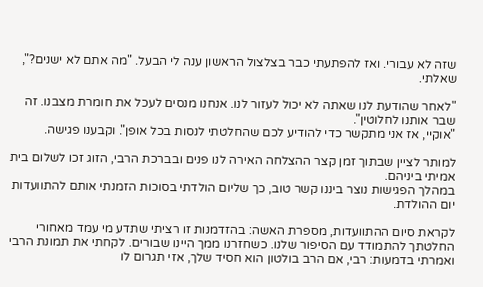שזה לא עבורי. ואז להפתעתי כבר בצלצול הראשון ענה לי הבעל. "מה אתם לא ישנים?", שאלתי.

"לאחר שהודעת לנו שאתה לא יכול לעזור לנו. אנחנו מנסים לעכל את חומרת מצבנו. זה שבר אותנו לחלוטין".
"אוקיי, אז אני מתקשר כדי להודיע לכם שהחלטתי לנסות בכל אופן". וקבענו פגישה.

למותר לציין שבתוך זמן קצר ההצלחה האירה לנו פנים ובברכת הרבי, הזוג זכו לשלום בית אמיתי ביניהם.
במהלך הפגישות נוצר ביננו קשר טוב, כך שליום הולדתי בסוכות הזמנתי אותם להתוועדות יום ההולדת.

לקראת סיום ההתוועדות, מספרת האשה: בהזדמנות זו רציתי שתדע מי עמד מאחורי החלטתך להתמודד עם הסיפור שלנו. כשחזרנו ממך היינו שבורים. לקחתי את תמונת הרבי ואמרתי בדמעות: רבי, אם הרב בולטון הוא חסיד שלך, אזי תגרום לו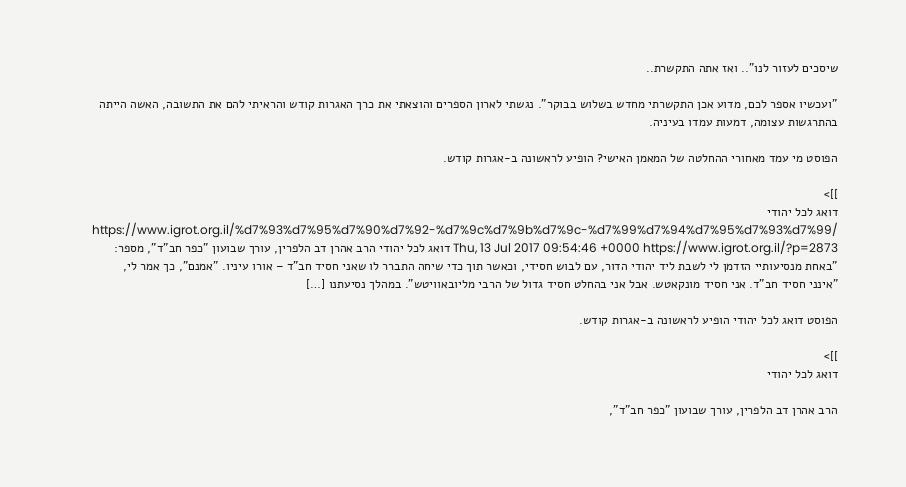שיסכים לעזור לנו".. ואז אתה התקשרת..

"ועכשיו אספר לכם, מדוע אכן התקשרתי מחדש בשלוש בבוקר". נגשתי לארון הספרים והוצאתי את כרך האגרות קודש והראיתי להם את התשובה, האשה הייתה בהתרגשות עצומה, דמעות עמדו בעיניה.

הפוסט מי עמד מאחורי ההחלטה של המאמן האישי? הופיע לראשונה ב-אגרות קודש.

]]>
דואג לכל יהודי https://www.igrot.org.il/%d7%93%d7%95%d7%90%d7%92-%d7%9c%d7%9b%d7%9c-%d7%99%d7%94%d7%95%d7%93%d7%99/ Thu, 13 Jul 2017 09:54:46 +0000 https://www.igrot.org.il/?p=2873 דואג לכל יהודי הרב אהרן דב הלפרין, עורך שבועון "כפר חב"ד", מספר: "באחת מנסיעותיי הזדמן לי לשבת ליד יהודי הדור, עם לבוש חסידי, וכאשר תוך כדי שיחה התברר לו שאני חסיד חב"ד – אורו עיניו. "אמנם", כך אמר לי, "אינני חסיד חב"ד. אני חסיד מונקאטש. אבל אני בהחלט חסיד גדול של הרבי מליובאוויטש". במהלך נסיעתנו […]

הפוסט דואג לכל יהודי הופיע לראשונה ב-אגרות קודש.

]]>
דואג לכל יהודי

הרב אהרן דב הלפרין, עורך שבועון "כפר חב"ד",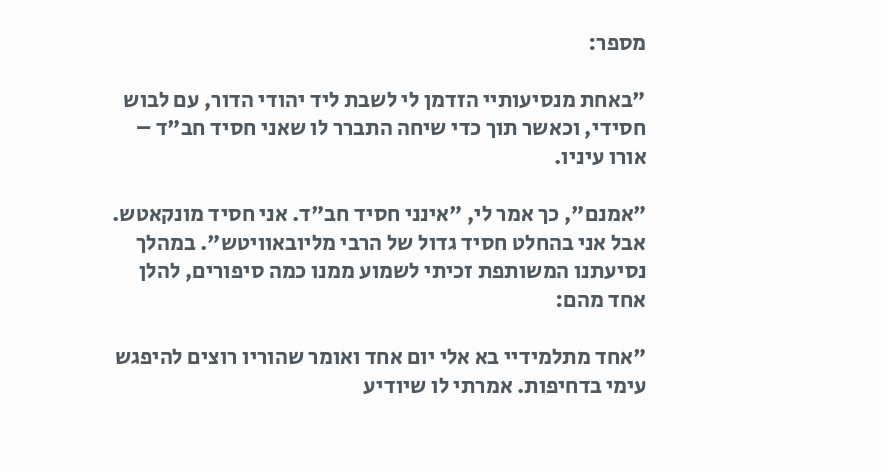מספר:

"באחת מנסיעותיי הזדמן לי לשבת ליד יהודי הדור, עם לבוש חסידי, וכאשר תוך כדי שיחה התברר לו שאני חסיד חב"ד – אורו עיניו.

"אמנם", כך אמר לי, "אינני חסיד חב"ד. אני חסיד מונקאטש. אבל אני בהחלט חסיד גדול של הרבי מליובאוויטש". במהלך נסיעתנו המשותפת זכיתי לשמוע ממנו כמה סיפורים, להלן אחד מהם:

"אחד מתלמידיי בא אלי יום אחד ואומר שהוריו רוצים להיפגש עימי בדחיפות. אמרתי לו שיודיע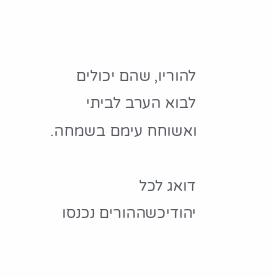להוריו, שהם יכולים לבוא הערב לביתי ואשוחח עימם בשמחה.

דואג לכל יהודיכשההורים נכנסו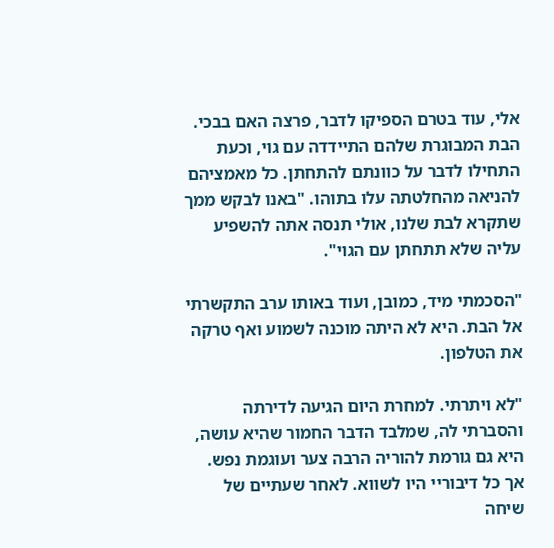אלי, עוד בטרם הספיקו לדבר, פרצה האם בבכי. הבת המבוגרת שלהם התיידדה עם גוי, וכעת התחילו לדבר על כוונתם להתחתן. כל מאמציהם להניאה מהחלטתה עלו בתוהו. "באנו לבקש ממך שתקרא לבת שלנו, אולי תנסה אתה להשפיע עליה שלא תתחתן עם הגוי".

"הסכמתי מיד, כמובן, ועוד באותו ערב התקשרתי אל הבת. היא לא היתה מוכנה לשמוע ואף טרקה את הטלפון.

"לא ויתרתי. למחרת היום הגיעה לדירתה והסברתי לה, שמלבד הדבר החמור שהיא עושה, היא גם גורמת להוריה הרבה צער ועוגמת נפש. אך כל דיבוריי היו לשווא. לאחר שעתיים של שיחה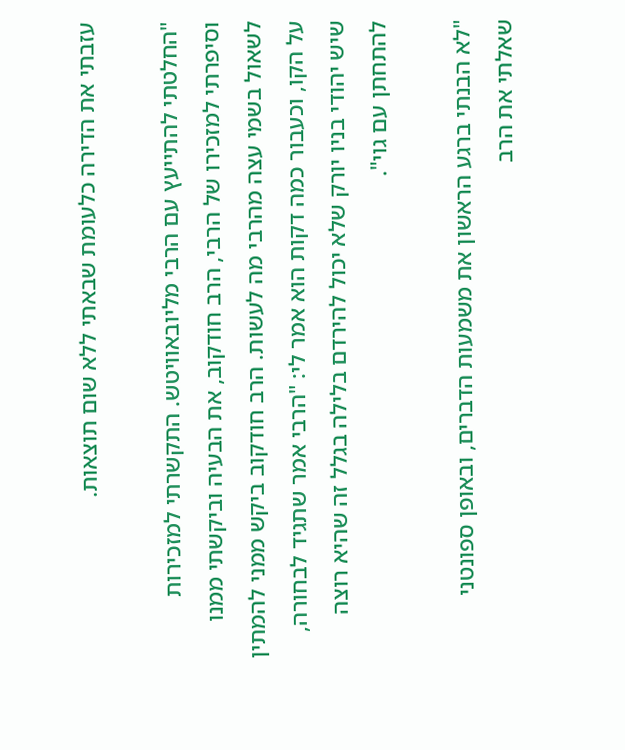עזבתי את הדירה כלעומת שבאתי ללא שום תוצאות.

"החלטתי להתייעץ עם הרבי מליובאוויטש. התקשרתי למזכירות וסיפרתי למזכירו של הרבי, הרב חודקוב, את הבעיה וביקשתי ממנו לשאול בשמי עצה מהרבי מה לעשות. הרב חודקוב ביקש ממני להמתין על הקו, וכעבור כמה דקות הוא אמר לי: "הרבי אמר שתגיד לבחורה, שיש יהודי בניו יורק שלא יכול להירדם בלילה בגלל זה שהיא רוצה להתחתן עם גוי".

"לא הבנתי ברגע הראשון את משמעות הדברים, ובאופן ספונטני שאלתי את הרב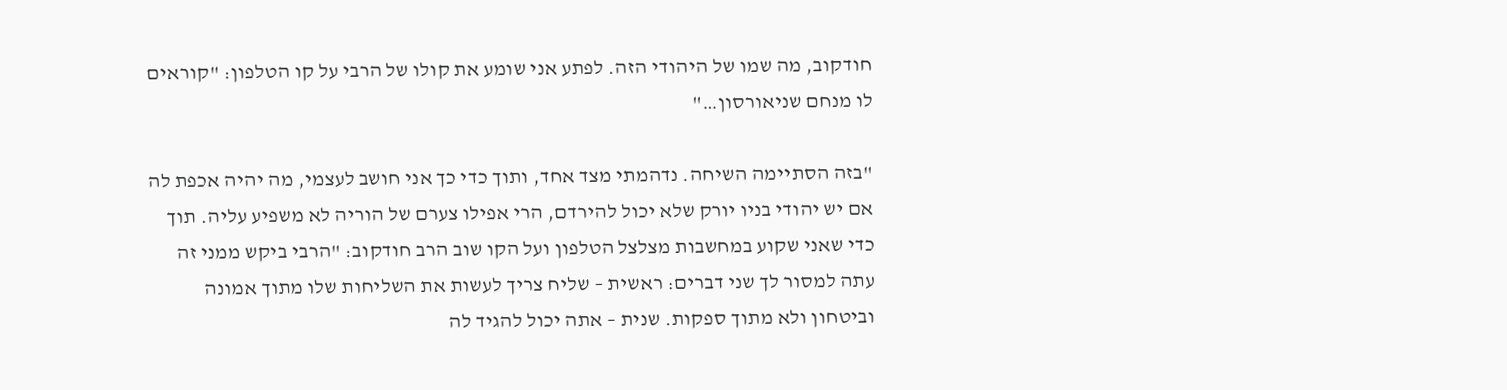חודקוב, מה שמו של היהודי הזה. לפתע אני שומע את קולו של הרבי על קו הטלפון: "קוראים לו מנחם שניאורסון…"

"בזה הסתיימה השיחה. נדהמתי מצד אחד, ותוך כדי כך אני חושב לעצמי, מה יהיה אכפת לה אם יש יהודי בניו יורק שלא יכול להירדם, הרי אפילו צערם של הוריה לא משפיע עליה. תוך כדי שאני שקוע במחשבות מצלצל הטלפון ועל הקו שוב הרב חודקוב: "הרבי ביקש ממני זה עתה למסור לך שני דברים: ראשית – שליח צריך לעשות את השליחות שלו מתוך אמונה וביטחון ולא מתוך ספקות. שנית – אתה יכול להגיד לה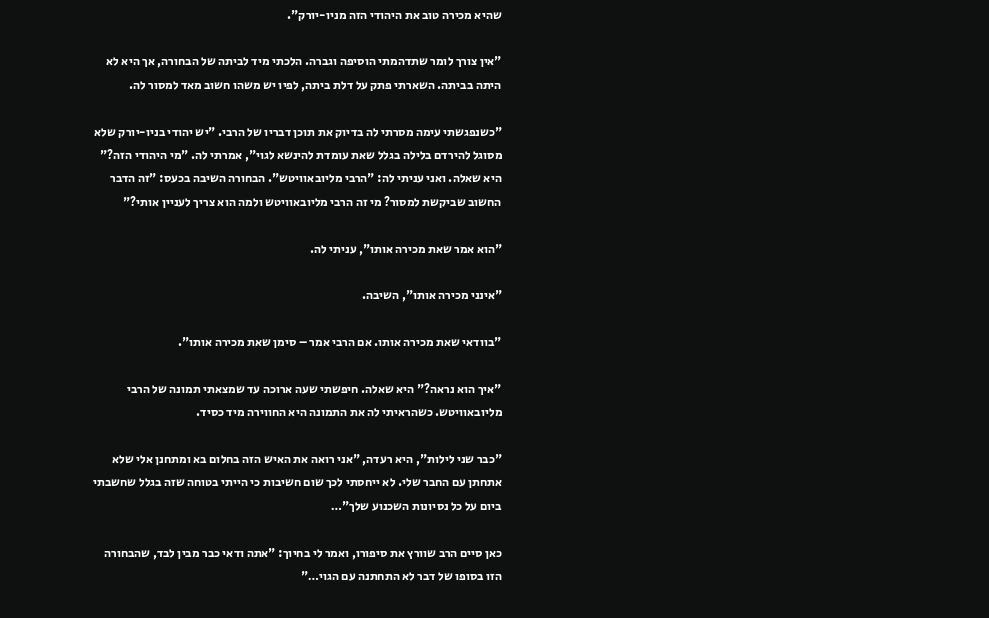שהיא מכירה טוב את היהודי הזה מניו-יורק".

"אין צורך לומר שתדהמתי הוסיפה וגברה. הלכתי מיד לביתה של הבחורה, אך היא לא היתה בביתה. השארתי פתק על דלת ביתה, לפיו יש משהו חשוב מאד למסור לה.

"כשנפגשתי עימה מסרתי לה בדיוק את תוכן דבריו של הרבי. "יש יהודי בניו-יורק שלא מסוגל להירדם בלילה בגלל שאת עומדת להינשא לגוי", אמרתי לה. "מי היהודי הזה?" היא שאלה. ואני עניתי לה: "הרבי מליובאוויטש". הבחורה השיבה בכעס: "זה הדבר החשוב שביקשת למסור? מי זה הרבי מליובאוויטש ולמה הוא צריך לעניין אותי?"

"הוא אמר שאת מכירה אותו", עניתי לה.

"אינני מכירה אותו", השיבה.

"בוודאי שאת מכירה אותו. אם הרבי אמר – סימן שאת מכירה אותו".

"איך הוא נראה?" היא שאלה. חיפשתי שעה ארוכה עד שמצאתי תמונה של הרבי מליובאוויטש. כשהראיתי לה את התמונה היא החווירה מיד כסיד.

"כבר שני לילות", היא רעדה, "אני רואה את האיש הזה בחלום בא ומתחנן אלי שלא אתחתן עם החבר שלי. לא ייחסתי לכך שום חשיבות כי הייתי בטוחה שזה בגלל שחשבתי ביום על כל נסיונות השכנוע שלך"…

כאן סיים הרב שוורץ את סיפורו, ואמר לי בחיוך: "אתה ודאי כבר מבין לבד, שהבחורה הזו בסופו של דבר לא התחתנה עם הגוי…"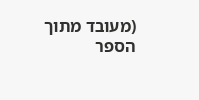(מעובד מתוך הספר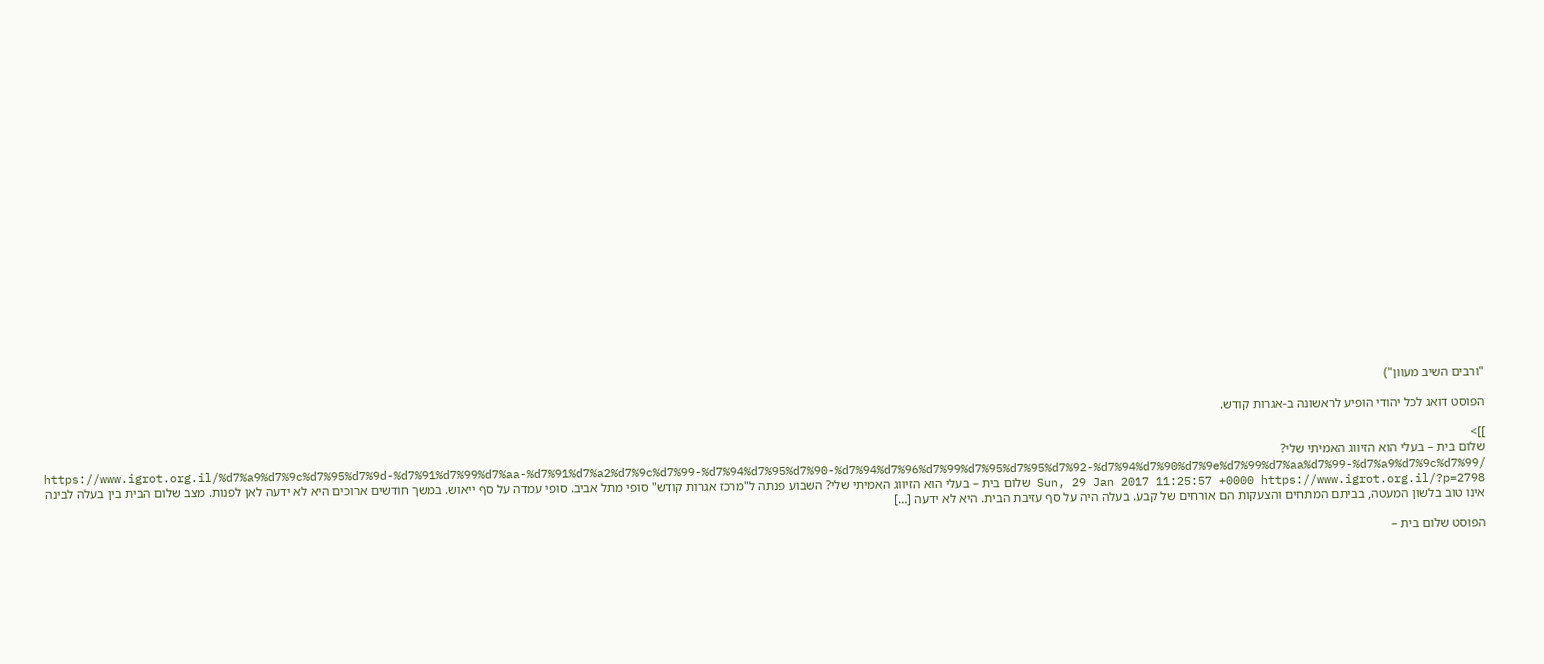"ורבים השיב מעוון")

הפוסט דואג לכל יהודי הופיע לראשונה ב-אגרות קודש.

]]>
שלום בית – בעלי הוא הזיווג האמיתי שלי? https://www.igrot.org.il/%d7%a9%d7%9c%d7%95%d7%9d-%d7%91%d7%99%d7%aa-%d7%91%d7%a2%d7%9c%d7%99-%d7%94%d7%95%d7%90-%d7%94%d7%96%d7%99%d7%95%d7%95%d7%92-%d7%94%d7%90%d7%9e%d7%99%d7%aa%d7%99-%d7%a9%d7%9c%d7%99/ Sun, 29 Jan 2017 11:25:57 +0000 https://www.igrot.org.il/?p=2798 שלום בית – בעלי הוא הזיווג האמיתי שלי? השבוע פנתה ל"מרכז אגרות קודש" סופי מתל אביב. סופי עמדה על סף ייאוש. במשך חודשים ארוכים היא לא ידעה לאן לפנות. מצב שלום הבית בין בעלה לבינה אינו טוב בלשון המעטה, בביתם המתחים והצעקות הם אורחים של קבע. בעלה היה על סף עזיבת הבית. היא לא ידעה […]

הפוסט שלום בית –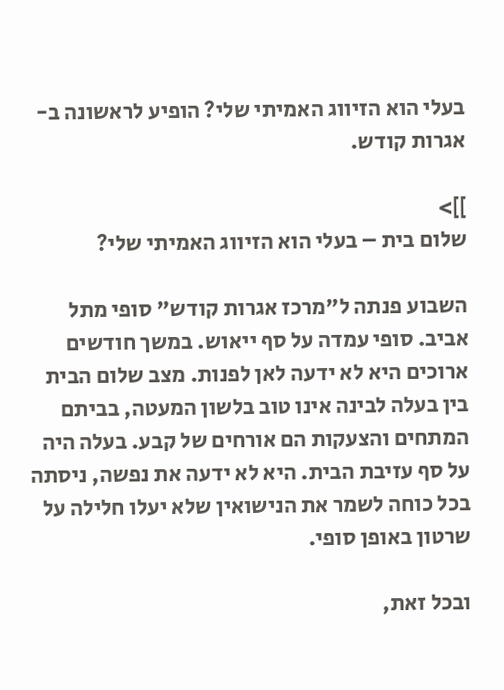בעלי הוא הזיווג האמיתי שלי? הופיע לראשונה ב-אגרות קודש.

]]>
שלום בית – בעלי הוא הזיווג האמיתי שלי?

השבוע פנתה ל"מרכז אגרות קודש" סופי מתל אביב. סופי עמדה על סף ייאוש. במשך חודשים ארוכים היא לא ידעה לאן לפנות. מצב שלום הבית בין בעלה לבינה אינו טוב בלשון המעטה, בביתם המתחים והצעקות הם אורחים של קבע. בעלה היה על סף עזיבת הבית. היא לא ידעה את נפשה, ניסתה בכל כוחה לשמר את הנישואין שלא יעלו חלילה על שרטון באופן סופי.

ובכל זאת,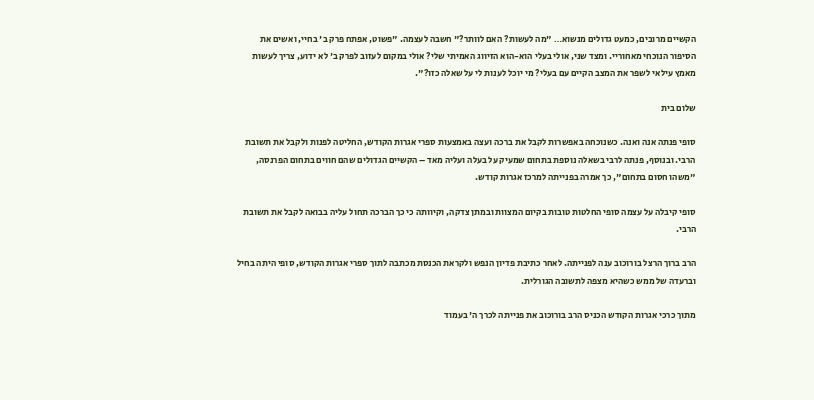הקשיים מרובים, כמעט גדולים מנשוא… "מה לעשות? האם לוותר?" חשבה לעצמה. "פשוט, אפתח פרק ב' בחיי, ואשים את הסיפור הנוכחי מאחוריי. ומצד שני, אולי בעלי הוא-הוא הזיווג האמיתי שלי? אולי במקום לעזוב לפרק ב' לא ידוע, צריך לעשות מאמץ עילאי לשפר את המצב הקיים עם בעלי? מי יוכל לענות לי על שאלה כזו?".

שלום בית

סופי פנתה אנה ואנה. כשנוכחה באפשרות לקבל את ברכה ועצה באמצעות ספרי אגרות הקודש, החליטה לפנות ולקבל את תשובת הרבי. ובנוסף, פנתה לרבי בשאלה נוספת בתחום שמעיק על בעלה ועליה מאד – הקשיים הגדולים שהם חווים בתחום הפרנסה, "משהו חסום בתחום", כך אמרה בפנייתה למרכז אגרות קודש.

סופי קיבלה על עצמה סופי החלטות טובות בקיום המצוות ובמתן צדקה, וקיוותה כי כך הברכה תחול עליה בבואה לקבל את תשובת הרבי.

הרב ברוך הרצל בורוכוב ענה לפנייתה. לאחר כתיבת פדיון הנפש ולקראת הכנסת מכתבה לתוך ספרי אגרות הקודש, סופי היתה בחיל וברעדה של ממש כשהיא מצפה לתשובה הגורלית.

מתוך כרכי אגרות הקודש הכניס הרב בורוכוב את פנייתה לכרך ה' בעמוד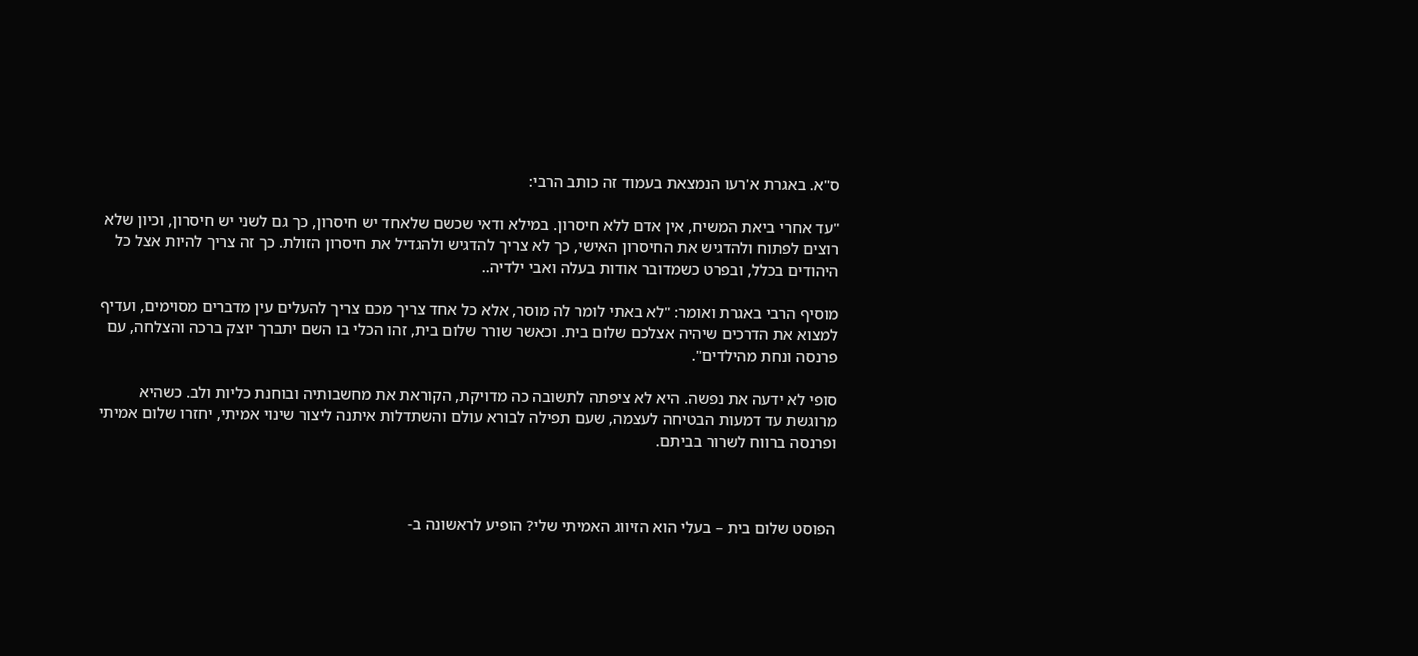ס"א. באגרת א'רעו הנמצאת בעמוד זה כותב הרבי:

"עד אחרי ביאת המשיח, אין אדם ללא חיסרון. במילא ודאי שכשם שלאחד יש חיסרון, כך גם לשני יש חיסרון, וכיון שלא רוצים לפתוח ולהדגיש את החיסרון האישי, כך לא צריך להדגיש ולהגדיל את חיסרון הזולת. כך זה צריך להיות אצל כל היהודים בכלל, ובפרט כשמדובר אודות בעלה ואבי ילדיה..

מוסיף הרבי באגרת ואומר: "לא באתי לומר לה מוסר, אלא כל אחד צריך מכם צריך להעלים עין מדברים מסוימים, ועדיף למצוא את הדרכים שיהיה אצלכם שלום בית. וכאשר שורר שלום בית, זהו הכלי בו השם יתברך יוצק ברכה והצלחה, עם פרנסה ונחת מהילדים".

סופי לא ידעה את נפשה. היא לא ציפתה לתשובה כה מדויקת, הקוראת את מחשבותיה ובוחנת כליות ולב. כשהיא מרוגשת עד דמעות הבטיחה לעצמה, שעם תפילה לבורא עולם והשתדלות איתנה ליצור שינוי אמיתי, יחזרו שלום אמיתי ופרנסה ברווח לשרור בביתם.



הפוסט שלום בית – בעלי הוא הזיווג האמיתי שלי? הופיע לראשונה ב-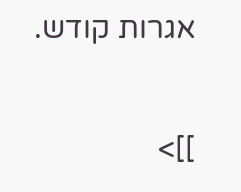אגרות קודש.

]]>